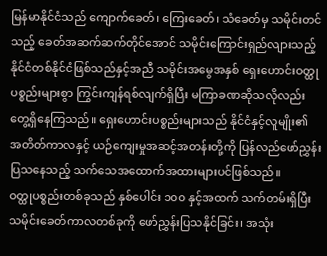မြန်မာနိုင်ငံသည် ကျောက်ခေတ်၊ ကြေးခေတ်၊ သံခေတ်မှ သမိုင်းတင်သည့် ခေတ်အဆက်ဆက်တိုင်အောင် သမိုင်းကြောင်းရှည်လျားသည့် နိုင်ငံတစ်နိုင်ငံဖြစ်သည်နှင့်အညီ သမိုင်းအမွေအနှစ် ရှေးဟောင်းဝတ္ထုပစ္စည်းများစွာ ကြွင်းကျန်ရစ်လျက်ရှိပြီး မကြာခဏဆိုသလိုလည်း တွေ့ရှိနေကြသည်။ ရှေးဟောင်းပစ္စည်းများသည် နိုင်ငံနှင့်လူမျိုး၏ အတိတ်ကာလနှင့် ယဉ်ကျေးမှုအဆင့်အတန်းတို့ကို ပြန်လည်ဖော်ညွှန်း ပြသနေသည့် သက်သေအထောက်အထားများပင်ဖြစ်သည်။
ဝတ္ထုပစ္စည်းတစ်ခုသည် နှစ်ပေါင်း ၁၀၀ နှင့်အထက် သက်တမ်းရှိပြီး သမိုင်းခေတ်ကာလတစ်ခုကို ဖော်ညွှန်းပြသနိုင်ခြင်း၊ အသုံး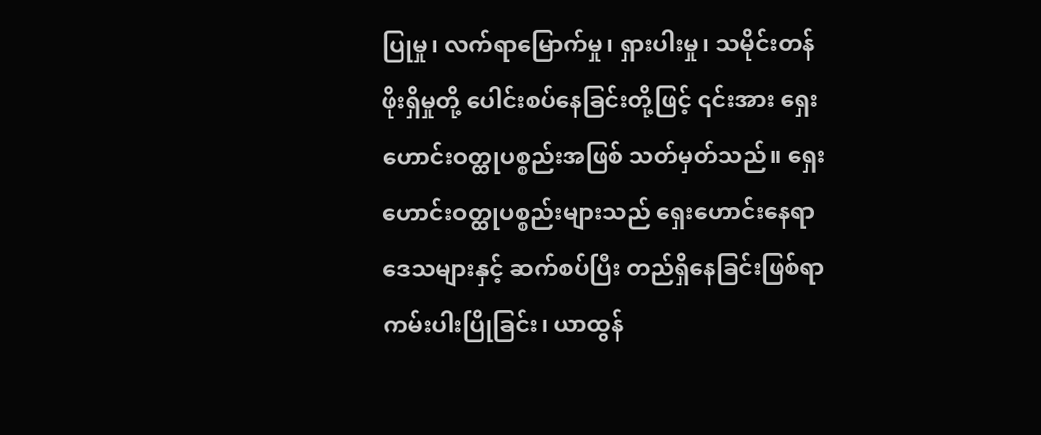ပြုမှု၊ လက်ရာမြောက်မှု၊ ရှားပါးမှု၊ သမိုင်းတန်ဖိုးရှိမှုတို့ ပေါင်းစပ်နေခြင်းတို့ဖြင့် ၎င်းအား ရှေးဟောင်းဝတ္ထုပစ္စည်းအဖြစ် သတ်မှတ်သည်။ ရှေးဟောင်းဝတ္ထုပစ္စည်းများသည် ရှေးဟောင်းနေရာဒေသများနှင့် ဆက်စပ်ပြီး တည်ရှိနေခြင်းဖြစ်ရာ ကမ်းပါးပြိုခြင်း၊ ယာထွန်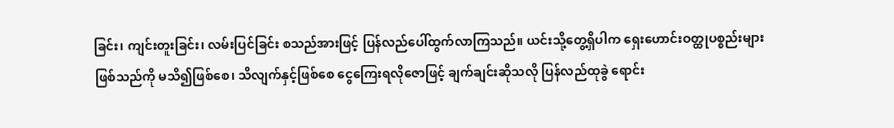ခြင်း၊ ကျင်းတူးခြင်း၊ လမ်းပြင်ခြင်း စသည်အားဖြင့် ပြန်လည်ပေါ်ထွက်လာကြသည်။ ယင်းသို့တွေ့ရှိပါက ရှေးဟောင်းဝတ္ထုပစ္စည်းများ ဖြစ်သည်ကို မသိ၍ဖြစ်စေ၊ သိလျက်နှင့်ဖြစ်စေ ငွေကြေးရလိုဇောဖြင့် ချက်ချင်းဆိုသလို ပြန်လည်ထုခွဲ ရောင်း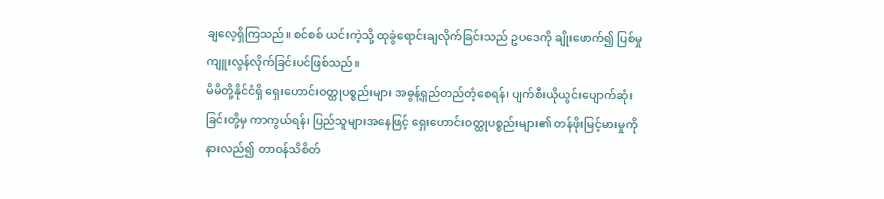ချလေ့ရှိကြသည်။ စင်စစ် ယင်းကဲ့သို့ ထုခွဲရောင်းချလိုက်ခြင်းသည် ဥပဒေကို ချိုးဖောက်၍ ပြစ်မှုကျူးလွန်လိုက်ခြင်းပင်ဖြစ်သည်။
မိမိတို့နိုင်ငံရှိ ရှေးဟောင်းဝတ္ထုပစ္စည်းများ အဓွန့်ရှည်တည်တံ့စေရန်၊ ပျက်စီးယိုယွင်းပျောက်ဆုံးခြင်းတို့မှ ကာကွယ်ရန်၊ ပြည်သူများအနေဖြင့် ရှေးဟောင်းဝတ္ထုပစ္စည်းများ၏ တန်ဖိုးမြင့်မားမှုကိုနားလည်၍ တာဝန်သိစိတ်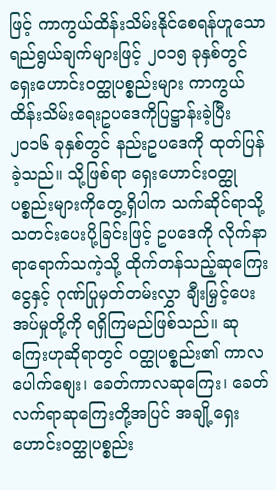ဖြင့် ကာကွယ်ထိန်းသိမ်းနိုင်စေရန်ဟူသော ရည်ရွယ်ချက်များဖြင့် ၂၀၁၅ ခုနှစ်တွင် ရှေးဟောင်းဝတ္ထုပစ္စည်းများ ကာကွယ်ထိန်းသိမ်းရေးဥပဒေကိုပြဋ္ဌာန်းခဲ့ပြီး ၂၀၁၆ ခုနှစ်တွင် နည်းဥပဒေကို ထုတ်ပြန်ခဲ့သည်။ သို့ဖြစ်ရာ ရှေးဟောင်းဝတ္ထုပစ္စည်းများကိုတွေ့ရှိပါက သက်ဆိုင်ရာသို့ သတင်းပေးပို့ခြင်းဖြင့် ဥပဒေကို လိုက်နာရာရောက်သကဲ့သို့ ထိုက်တန်သည့်ဆုကြေးငွေနှင့် ဂုဏ်ပြုမှတ်တမ်းလွှာ ချီးမြှင့်ပေးအပ်မှုတို့ကို ရရှိကြမည်ဖြစ်သည်။ ဆုကြေးဟုဆိုရာတွင် ဝတ္ထုပစ္စည်း၏ ကာလပေါက်စျေး၊ ခေတ်ကာလဆုကြေး၊ ခေတ်လက်ရာဆုကြေးတို့အပြင် အချို့ရှေးဟောင်းဝတ္ထုပစ္စည်း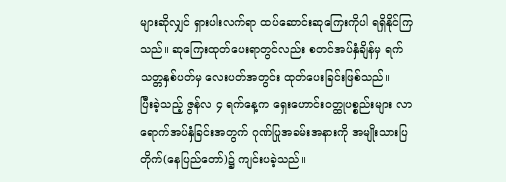များဆိုလျှင် ရှားပါးလက်ရာ ထပ်ဆောင်းဆုကြေးကိုပါ ရရှိနိုင်ကြသည်။ ဆုကြေးထုတ်ပေးရာတွင်လည်း စတင်အပ်နှံချိန်မှ ရက်သတ္တနှစ်ပတ်မှ လေးပတ်အတွင်း ထုတ်ပေးခြင်းဖြစ်သည်။
ပြီးခဲ့သည့် ဇွန်လ ၄ ရက်နေ့က ရှေးဟောင်းဝတ္ထုပစ္စည်းများ လာရောက်အပ်နှံခြင်းအတွက် ဂုဏ်ပြုအခမ်းအနားကို အမျိုးသားပြတိုက်(နေပြည်တော်)၌ ကျင်းပခဲ့သည်။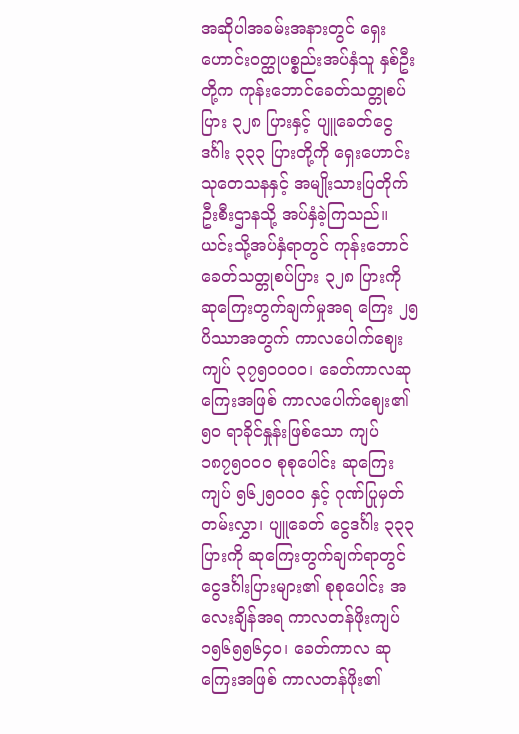အဆိုပါအခမ်းအနားတွင် ရှေးဟောင်းဝတ္ထုပစ္စည်းအပ်နှံသူ နှစ်ဦးတို့က ကုန်းဘောင်ခေတ်သတ္တုစပ်ပြား ၃၂၈ ပြားနှင့် ပျူခေတ်ငွေဒင်္ဂါး ၃၃၃ ပြားတို့ကို ရှေးဟောင်းသုတေသနနှင့် အမျိုးသားပြတိုက်ဦးစီးဌာနသို့ အပ်နှံခဲ့ကြသည်။ ယင်းသို့အပ်နှံရာတွင် ကုန်းဘောင်ခေတ်သတ္တုစပ်ပြား ၃၂၈ ပြားကို ဆုကြေးတွက်ချက်မှုအရ ကြေး ၂၅ ပိဿာအတွက် ကာလပေါက်ဈေး ကျပ် ၃၇၅၀၀၀၀၊ ခေတ်ကာလဆုကြေးအဖြစ် ကာလပေါက်ဈေး၏ ၅၀ ရာခိုင်နှုန်းဖြစ်သော ကျပ် ၁၈၇၅၀၀၀ စုစုပေါင်း ဆုကြေးကျပ် ၅၆၂၅၀၀၀ နှင့် ဂုဏ်ပြုမှတ်တမ်းလွှာ၊ ပျူခေတ် ငွေဒင်္ဂါး ၃၃၃ ပြားကို ဆုကြေးတွက်ချက်ရာတွင် ငွေဒင်္ဂါးပြားများ၏ စုစုပေါင်း အလေးချိန်အရ ကာလတန်ဖိုးကျပ် ၁၅၆၅၅၆၄၀၊ ခေတ်ကာလ ဆုကြေးအဖြစ် ကာလတန်ဖိုး၏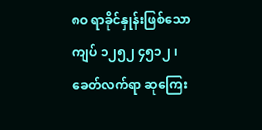၈ဝ ရာခိုင်နှုန်းဖြစ်သော ကျပ် ၁၂၅၂ ၄၅၁၂ ၊ ခေတ်လက်ရာ ဆုကြေး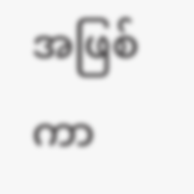အဖြစ် ကာ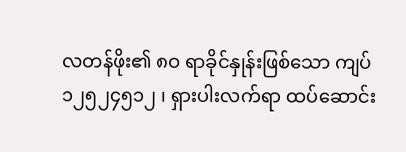လတန်ဖိုး၏ ၈ဝ ရာခိုင်နှုန်းဖြစ်သော ကျပ် ၁၂၅၂၄၅၁၂ ၊ ရှားပါးလက်ရာ ထပ်ဆောင်း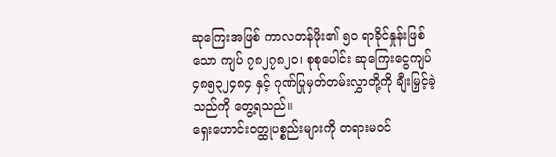ဆုကြေးအဖြစ် ကာလတန်ဖိုး၏ ၅ဝ ရာခိုင်နှုန်းဖြစ်သော ကျပ် ၇၈၂၇၈၂၀၊ စုစုပေါင်း ဆုကြေးငွေကျပ် ၄၈၅၃၂၄၈၄ နှင့် ဂုဏ်ပြုမှတ်တမ်းလွှာတို့ကို ချီးမြှင့်ခဲ့သည်ကို တွေ့ရသည်။
ရှေးဟောင်းဝတ္ထုပစ္စည်းများကို တရားမဝင်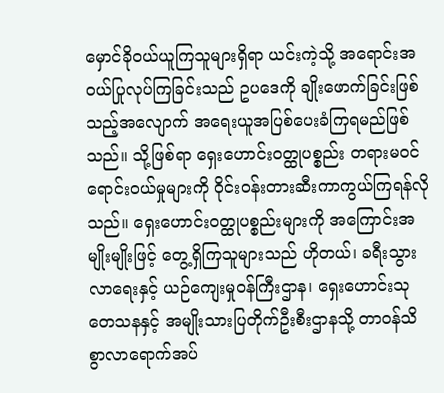မှောင်ခိုဝယ်ယူကြသူများရှိရာ ယင်းကဲ့သို့ အရောင်းအဝယ်ပြုလုပ်ကြခြင်းသည် ဥပဒေကို ချိုးဖောက်ခြင်းဖြစ်သည့်အလျောက် အရေးယူအပြစ်ပေးခံကြရမည်ဖြစ်သည်။ သို့ဖြစ်ရာ ရှေးဟောင်းဝတ္ထုပစ္စည်း တရားမဝင်ရောင်းဝယ်မှုများကို ဝိုင်းဝန်းတားဆီးကာကွယ်ကြရန်လိုသည်။ ရှေးဟောင်းဝတ္ထုပစ္စည်းများကို အကြောင်းအမျိုးမျိုးဖြင့် တွေ့ရှိကြသူများသည် ဟိုတယ်၊ ခရီးသွားလာရေးနှင့် ယဉ်ကျေးမှုဝန်ကြီးဌာန၊ ရှေးဟောင်းသုတေသနနှင့် အမျိုးသားပြတိုက်ဦးစီးဌာနသို့ တာဝန်သိစွာလာရောက်အပ်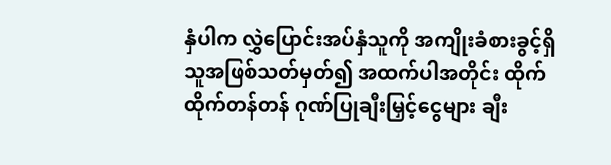နှံပါက လွှဲပြောင်းအပ်နှံသူကို အကျိုးခံစားခွင့်ရှိသူအဖြစ်သတ်မှတ်၍ အထက်ပါအတိုင်း ထိုက်ထိုက်တန်တန် ဂုဏ်ပြုချီးမြှင့်ငွေများ ချီး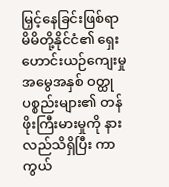မြှင့်နေခြင်းဖြစ်ရာ မိမိတို့နိုင်ငံ၏ ရှေးဟောင်းယဉ်ကျေးမှုအမွေအနှစ် ဝတ္ထုပစ္စည်းများ၏ တန်ဖိုးကြီးမားမှုကို နားလည်သိရှိပြီး ကာကွယ်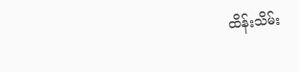ထိန်းသိမ်း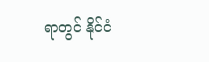ရာတွင် နိုင်ငံ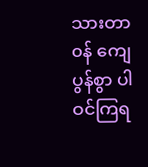သားတာ၀န် ကျေပွန်စွာ ပါဝင်ကြရ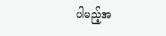ပါမည့်အ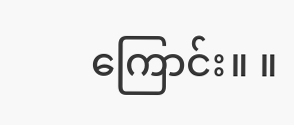ကြောင်း။ ။